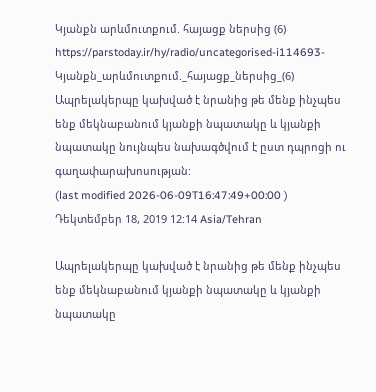Կյանքն արևմուտքում. հայացք ներսից (6)
https://parstoday.ir/hy/radio/uncategorised-i114693-Կյանքն_արևմուտքում._հայացք_ներսից_(6)
Ապրելակերպը կախված է նրանից թե մենք ինչպես ենք մեկնաբանում կյանքի նպատակը և կյանքի նպատակը նույնպես նախագծվում է ըստ դպրոցի ու գաղափարախոսության:
(last modified 2026-06-09T16:47:49+00:00 )
Դեկտեմբեր 18, 2019 12:14 Asia/Tehran

Ապրելակերպը կախված է նրանից թե մենք ինչպես ենք մեկնաբանում կյանքի նպատակը և կյանքի նպատակը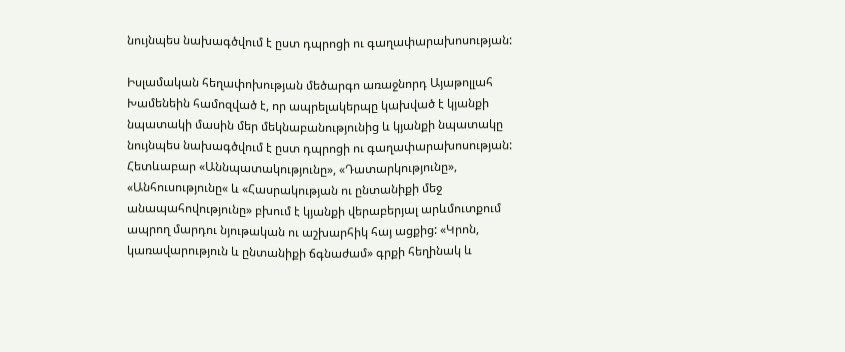նույնպես նախագծվում է ըստ դպրոցի ու գաղափարախոսության:

Իսլամական հեղափոխության մեծարգո առաջնորդ Այաթոլլահ Խամենեին համոզված է, որ ապրելակերպը կախված է կյանքի նպատակի մասին մեր մեկնաբանությունից և կյանքի նպատակը նույնպես նախագծվում է ըստ դպրոցի ու գաղափարախոսության: Հետևաբար «Աննպատակությունը», «Դատարկությունը», «Անհուսությունը« և «Հասրակության ու ընտանիքի մեջ անապահովությունը» բխում է կյանքի վերաբերյալ արևմուտքում ապրող մարդու նյութական ու աշխարհիկ հայ ացքից: «Կրոն, կառավարություն և ընտանիքի ճգնաժամ» գրքի հեղինակ և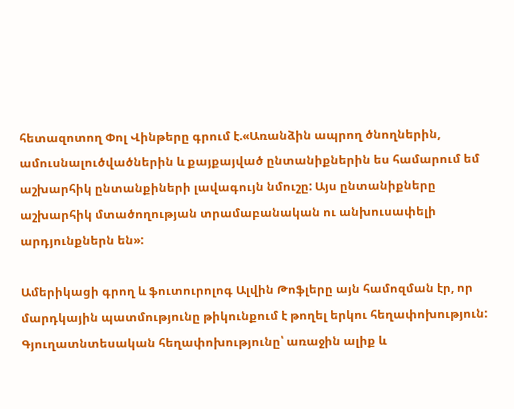հետազոտող Փոլ Վինթերը գրում է.«Առանձին ապրող ծնողներին, ամուսնալուծվածներին և քայքայված ընտանիքներին ես համարում եմ աշխարհիկ ընտանքիների լավագույն նմուշը: Այս ընտանիքները աշխարհիկ մտածողության տրամաբանական ու անխուսափելի արդյունքներն են»:

Ամերիկացի գրող և ֆուտուրոլոգ Ալվին Թոֆլերը այն համոզման էր, որ մարդկային պատմությունը թիկունքում է թողել երկու հեղափոխություն: Գյուղատնտեսական հեղափոխությունը՝ առաջին ալիք և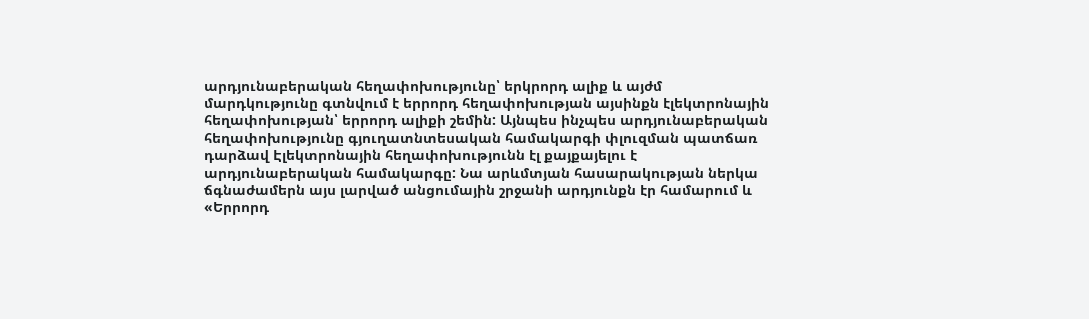արդյունաբերական հեղափոխությունը՝ երկրորդ ալիք և այժմ մարդկությունը գտնվում է երրորդ հեղափոխության այսինքն էլեկտրոնային հեղափոխության՝ երրորդ ալիքի շեմին: Այնպես ինչպես արդյունաբերական հեղափոխությունը գյուղատնտեսական համակարգի փլուզման պատճառ դարձավ Էլեկտրոնային հեղափոխությունն էլ քայքայելու է արդյունաբերական համակարգը: Նա արևմտյան հասարակության ներկա ճգնաժամերն այս լարված անցումային շրջանի արդյունքն էր համարում և «Երրորդ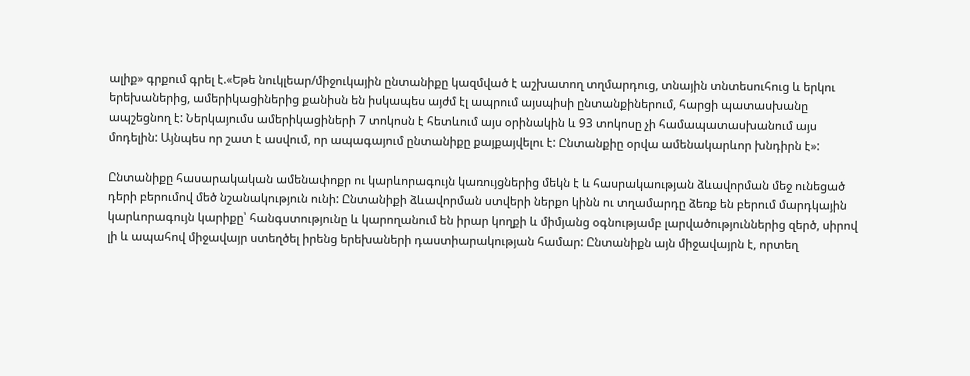ալիք» գրքում գրել է.«Եթե նուկլեար/միջուկային ընտանիքը կազմված է աշխատող տղմարդուց, տնային տնտեսուհուց և երկու երեխաներից, ամերիկացիներից քանիսն են իսկապես այժմ էլ ապրում այսպիսի ընտանքիներում, հարցի պատասխանը ապշեցնող է: Ներկայումս ամերիկացիների 7 տոկոսն է հետևում այս օրինակին և 93 տոկոսը չի համապատասխանում այս մոդելին: Այնպես որ շատ է ասվում, որ ապագայում ընտանիքը քայքայվելու է: Ընտանքիը օրվա ամենակարևոր խնդիրն է»:

Ընտանիքը հասարակական ամենափոքր ու կարևորագույն կառույցներից մեկն է և հասրակաության ձևավորման մեջ ունեցած դերի բերումով մեծ նշանակություն ունի: Ընտանիքի ձևավորման ստվերի ներքո կինն ու տղամարդը ձեռք են բերում մարդկային կարևորագույն կարիքը՝ հանգստությունը և կարողանում են իրար կողքի և միմյանց օգնությամբ լարվածություններից զերծ, սիրով լի և ապահով միջավայր ստեղծել իրենց երեխաների դաստիարակության համար: Ընտանիքն այն միջավայրն է, որտեղ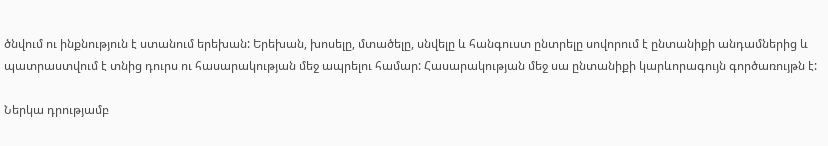ծնվում ու ինքնություն է ստանում երեխան: Երեխան, խոսելը, մտածելը, սնվելը և հանգուստ ընտրելը սովորում է ընտանիքի անդամներից և պատրաստվում է տնից դուրս ու հասարակության մեջ ապրելու համար: Հասարակության մեջ սա ընտանիքի կարևորագույն գործառույթն է:

Ներկա դրությամբ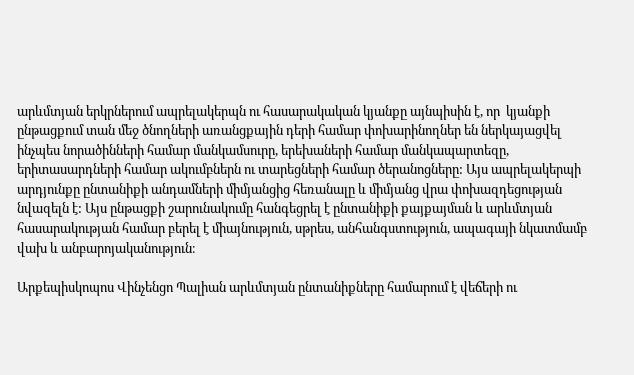արևմտյան երկրներում ապրելակերպն ու հասարակական կյանքը այնպիսին է, որ  կյանքի ընթացքում տան մեջ ծնողների առանցքային դերի համար փոխարինողներ են ներկայացվել ինչպես նորածինների համար մանկամսուրը, երեխաների համար մանկապարտեզը, երիտասարդների համար ակումբներն ու տարեցների համար ծերանոցները: Այս ապրելակերպի արդյունքը ընտանիքի անդամների միմյանցից հեռանալը և միմյանց վրա փոխազդեցության նվազելն է: Այս ընթացքի շարունակումը հանգեցրել է ընտանիքի քայքայման և արևմտյան հասարակության համար բերել է միայնություն, սթրես, անհանգստություն, ապագայի նկատմամբ վախ և անբարոյականություն։

Արքեպիսկոպոս Վինչենցո Պալիան արևմտյան ընտանիքները համարում է վեճերի ու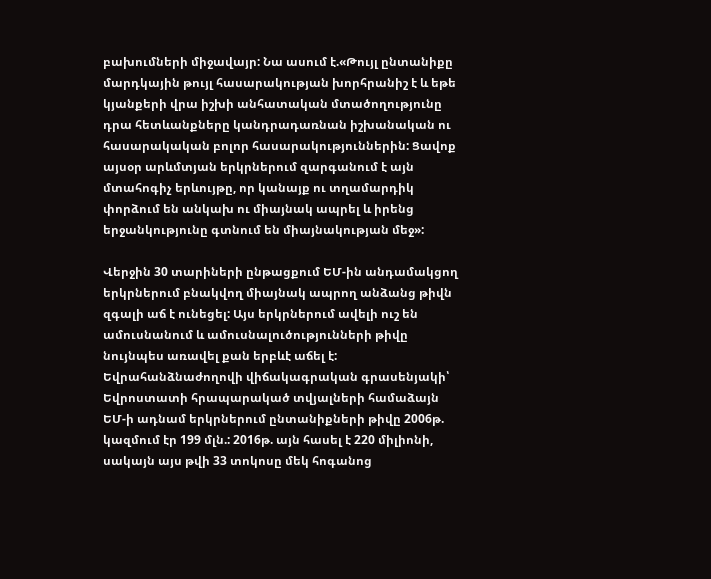բախումների միջավայր: Նա ասում է.«Թույլ ընտանիքը մարդկային թույլ հասարակության խորհրանիշ է և եթե կյանքերի վրա իշխի անհատական մտածողությունը դրա հետևանքները կանդրադառնան իշխանական ու հասարակական բոլոր հասարակություններին: Ցավոք այսօր արևմտյան երկրներում զարգանում է այն մտահոգիչ երևույթը, որ կանայք ու տղամարդիկ փորձում են անկախ ու միայնակ ապրել և իրենց երջանկությունը գտնում են միայնակության մեջ»:

Վերջին 30 տարիների ընթացքում ԵՄ-ին անդամակցող երկրներում բնակվող միայնակ ապրող անձանց թիվն զգալի աճ է ունեցել: Այս երկրներում ավելի ուշ են ամուսնանում և ամուսնալուծությունների թիվը նույնպես առավել քան երբևէ աճել է: Եվրահանձնաժողովի վիճակագրական գրասենյակի՝ Եվրոստատի հրապարակած տվյալների համաձայն ԵՄ-ի ադնամ երկրներում ընտանիքների թիվը 2006թ. կազմում էր 199 մլն.: 2016թ. այն հասել է 220 միլիոնի, սակայն այս թվի 33 տոկոսը մեկ հոգանոց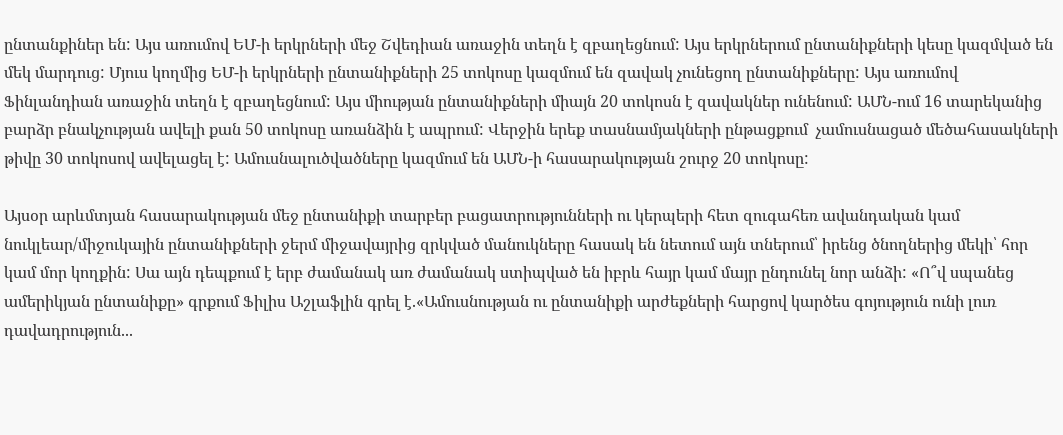ընտանքիներ են: Այս առումով ԵՄ-ի երկրների մեջ Շվեդիան առաջին տեղն է զբաղեցնում: Այս երկրներում ընտանիքների կեսը կազմված են մեկ մարդուց: Մյուս կողմից ԵՄ-ի երկրների ընտանիքների 25 տոկոսը կազմում են զավակ չունեցող ընտանիքները: Այս առումով Ֆինլանդիան առաջին տեղն է զբաղեցնում: Այս միության ընտանիքների միայն 20 տոկոսն է զավակներ ունենում: ԱՄՆ-ում 16 տարեկանից բարձր բնակչության ավելի քան 50 տոկոսը առանձին է ապրում: Վերջին երեք տասնամյակների ընթացքում  չամուսնացած մեծահասակների թիվը 30 տոկոսով ավելացել է: Ամուսնալուծվածները կազմում են ԱՄՆ-ի հասարակության շուրջ 20 տոկոսը:

Այսօր արևմտյան հասարակության մեջ ընտանիքի տարբեր բացատրությունների ու կերպերի հետ զուգահեռ ավանդական կամ նուկլեար/միջուկային ընտանիքների ջերմ միջավայրից զրկված մանուկները հասակ են նետում այն տներում՝ իրենց ծնողներից մեկի՝ հոր կամ մոր կողքին: Սա այն դեպքում է երբ ժամանակ առ ժամանակ ստիպված են իբրև հայր կամ մայր ընդունել նոր անձի: «Ո՞վ սպանեց ամերիկյան ընտանիքը» գրքում Ֆիլիս Աշլաֆլին գրել է.«Ամուսնության ու ընտանիքի արժեքների հարցով կարծես գոյություն ունի լուռ դավադրություն...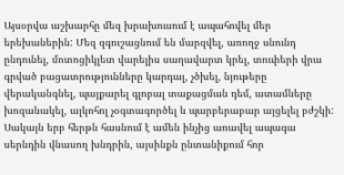Այսօրվա աշխարհը մեզ խրախուսում է ապահովել մեր երեխաներին: Մեզ զգուշացնում են մարզվել, առողջ սնունդ ընդունել, մոտոցիկլետ վարելիս սաղավարտ կրել, տուփերի վրա գրված բացատրությունները կարդալ, չծխել, նյութերը վերականգնել, պայքարել գլոբալ տաքացման դեմ, ատամները խոզանակել, ալկոհոլ չօգտագործել և պարբերաբար այցելել բժշկի: Սակայն երբ հերթն հասնում է ամեն ինչից առավել ապագա սերնդին վնասող խնդրին, այսինքն ընտանիքում հոր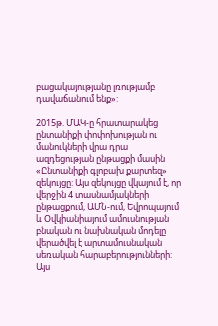բացակայությանը լռությամբ դավաճանում ենք»:

2015թ. ՄԱԿ-ը հրատարակեց ընտանիքի փոփոխության ու մանուկների վրա դրա ազդեցության ընթացքի մասին «Ընտանիքի գլոբախ քարտեզ» զեկույցը: Այս զեկույցը վկայում է, որ վերջին 4 տասնամյակների ընթացքում, ԱՄՆ-ում, Եվրոպայում և Օվկիանիայում ամուսնության բնական ու նախնական մոդելը վերածվել է արտամուսնական սեռական հարաբերությունների: Այս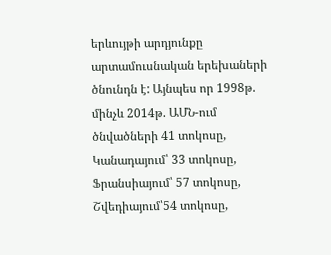երևույթի արդյունքը արտամուսնական երեխաների ծնունդն է: Այնպես որ 1998թ. մինչև 2014թ. ԱՄՆ-ում ծնվածների 41 տոկոսը, Կանադայում՝ 33 տոկոսը, Ֆրանսիայում՝ 57 տոկոսը, Շվեդիայում՝54 տոկոսը,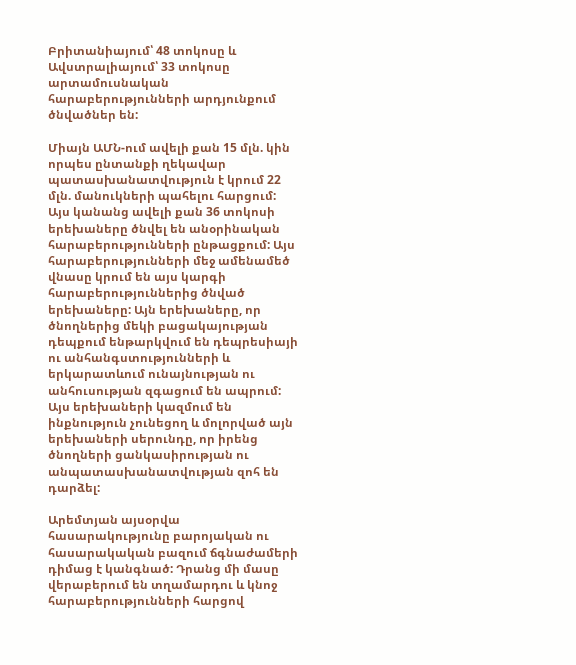Բրիտանիայում՝ 48 տոկոսը և Ավստրալիայում՝ 33 տոկոսը արտամուսնական հարաբերությունների արդյունքում ծնվածներ են:

Միայն ԱՄՆ-ում ավելի քան 15 մլն. կին որպես ընտանքի ղեկավար պատասխանատվություն է կրում 22 մլն. մանուկների պահելու հարցում: Այս կանանց ավելի քան 36 տոկոսի երեխաները ծնվել են անօրինական հարաբերությունների ընթացքում: Այս հարաբերությունների մեջ ամենամեծ վնասը կրում են այս կարգի հարաբերություններից ծնված երեխաները: Այն երեխաները, որ ծնողներից մեկի բացակայության դեպքում ենթարկվում են դեպրեսիայի ու անհանգստությունների և երկարատևում ունայնության ու անհուսության զգացում են ապրում: Այս երեխաների կազմում են ինքնություն չունեցող և մոլորված այն երեխաների սերունդը, որ իրենց ծնողների ցանկասիրության ու անպատասխանատվության զոհ են դարձել:

Արեմտյան այսօրվա հասարակությունը բարոյական ու հասարակական բազում ճգնաժամերի դիմաց է կանգնած: Դրանց մի մասը վերաբերում են տղամարդու և կնոջ հարաբերությունների հարցով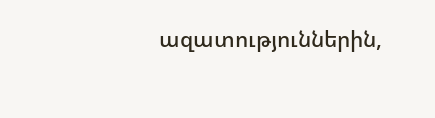ազատություններին,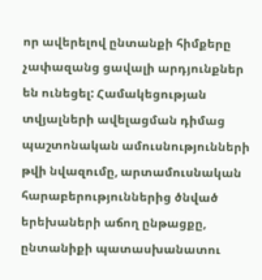որ ավերելով ընտանքի հիմքերը չափազանց ցավալի արդյունքներ են ունեցել: Համակեցության տվյալների ավելացման դիմաց պաշտոնական ամուսնությունների թվի նվազումը, արտամուսնական հարաբերություններից ծնված երեխաների աճող ընթացքը, ընտանիքի պատասխանատու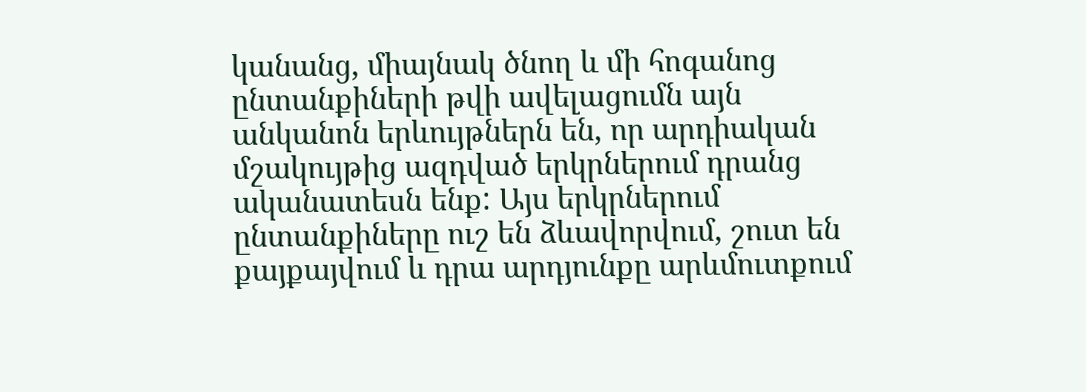կանանց, միայնակ ծնող և մի հոգանոց ընտանքիների թվի ավելացումն այն անկանոն երևույթներն են, որ արդիական մշակույթից ազդված երկրներում դրանց ականատեսն ենք: Այս երկրներում ընտանքիները ուշ են ձևավորվում, շուտ են քայքայվում և դրա արդյունքը արևմուտքում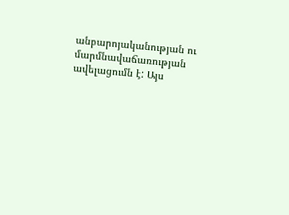անբարոյականության ու մարմնավաճառության ավելացումն է: Այս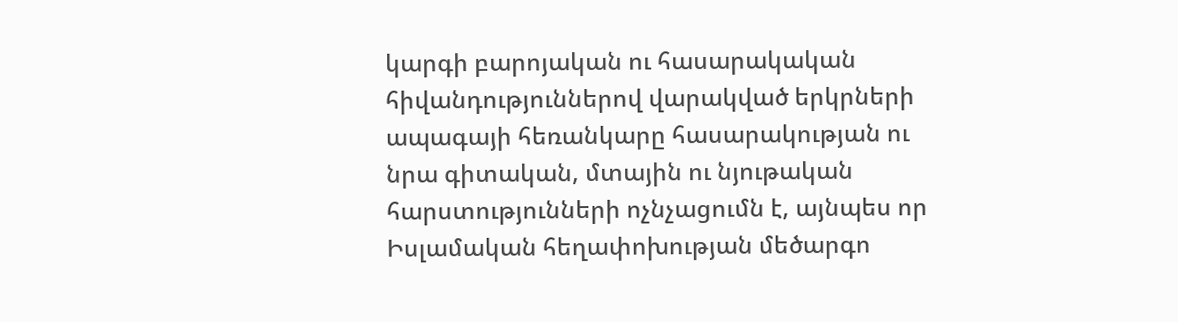կարգի բարոյական ու հասարակական հիվանդություններով վարակված երկրների ապագայի հեռանկարը հասարակության ու նրա գիտական, մտային ու նյութական հարստությունների ոչնչացումն է, այնպես որ Իսլամական հեղափոխության մեծարգո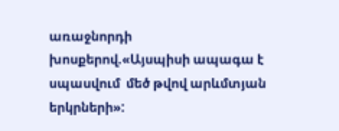առաջնորդի խոսքերով.«Այսպիսի ապագա է սպասվում  մեծ թվով արևմտյան երկրների»: